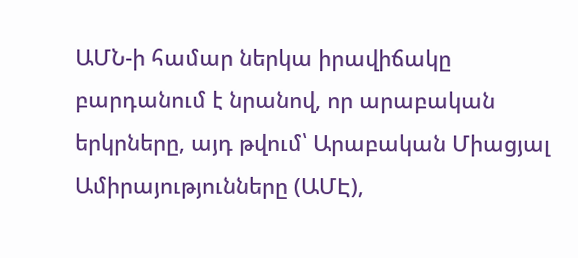ԱՄՆ-ի համար ներկա իրավիճակը բարդանում է նրանով, որ արաբական երկրները, այդ թվում՝ Արաբական Միացյալ Ամիրայությունները (ԱՄԷ),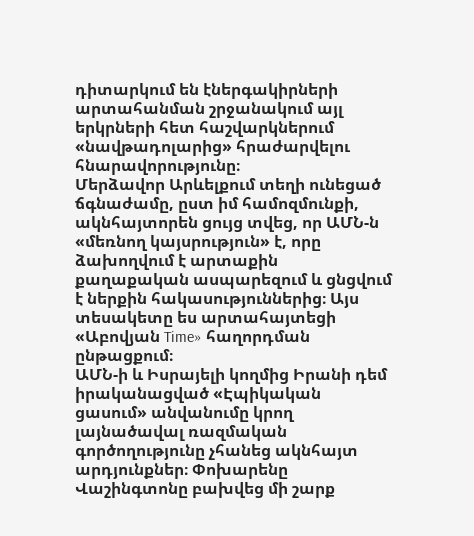դիտարկում են էներգակիրների արտահանման շրջանակում այլ երկրների հետ հաշվարկներում «նավթադոլարից» հրաժարվելու հնարավորությունը։
Մերձավոր Արևելքում տեղի ունեցած ճգնաժամը, ըստ իմ համոզմունքի, ակնհայտորեն ցույց տվեց, որ ԱՄՆ-ն «մեռնող կայսրություն» է, որը ձախողվում է արտաքին քաղաքական ասպարեզում և ցնցվում է ներքին հակասություններից։ Այս տեսակետը ես արտահայտեցի «Աբովյան Time» հաղորդման ընթացքում։
ԱՄՆ-ի և Իսրայելի կողմից Իրանի դեմ իրականացված «Էպիկական ցասում» անվանումը կրող լայնածավալ ռազմական գործողությունը չհանեց ակնհայտ արդյունքներ։ Փոխարենը Վաշինգտոնը բախվեց մի շարք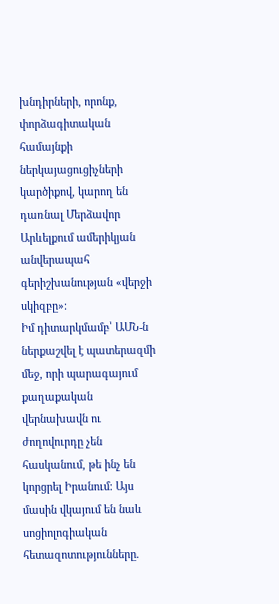խնդիրների, որոնք, փորձագիտական համայնքի ներկայացուցիչների կարծիքով, կարող են դառնալ Մերձավոր Արևելքում ամերիկյան անվերապահ գերիշխանության «վերջի սկիզբը»։
Իմ դիտարկմամբ՝ ԱՄՆ-ն ներքաշվել է պատերազմի մեջ, որի պարագայում քաղաքական վերնախավն ու ժողովուրդը չեն հասկանում, թե ինչ են կորցրել Իրանում։ Այս մասին վկայում են նաև սոցիոլոգիական հետազոտությունները.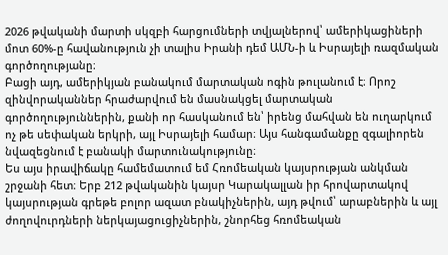2026 թվականի մարտի սկզբի հարցումների տվյալներով՝ ամերիկացիների մոտ 60%-ը հավանություն չի տալիս Իրանի դեմ ԱՄՆ-ի և Իսրայելի ռազմական գործողությանը։
Բացի այդ, ամերիկյան բանակում մարտական ոգին թուլանում է։ Որոշ զինվորականներ հրաժարվում են մասնակցել մարտական գործողություններին, քանի որ հասկանում են՝ իրենց մահվան են ուղարկում ոչ թե սեփական երկրի, այլ Իսրայելի համար։ Այս հանգամանքը զգալիորեն նվազեցնում է բանակի մարտունակությունը։
Ես այս իրավիճակը համեմատում եմ Հռոմեական կայսրության անկման շրջանի հետ։ Երբ 212 թվականին կայսր Կարակալլան իր հրովարտակով կայսրության գրեթե բոլոր ազատ բնակիչներին, այդ թվում՝ արաբներին և այլ ժողովուրդների ներկայացուցիչներին, շնորհեց հռոմեական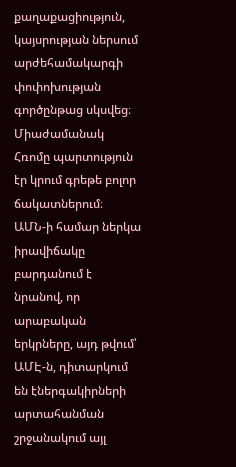քաղաքացիություն, կայսրության ներսում արժեհամակարգի փոփոխության գործընթաց սկսվեց։ Միաժամանակ Հռոմը պարտություն էր կրում գրեթե բոլոր ճակատներում։
ԱՄՆ-ի համար ներկա իրավիճակը բարդանում է նրանով, որ արաբական երկրները, այդ թվում՝ ԱՄԷ-ն, դիտարկում են էներգակիրների արտահանման շրջանակում այլ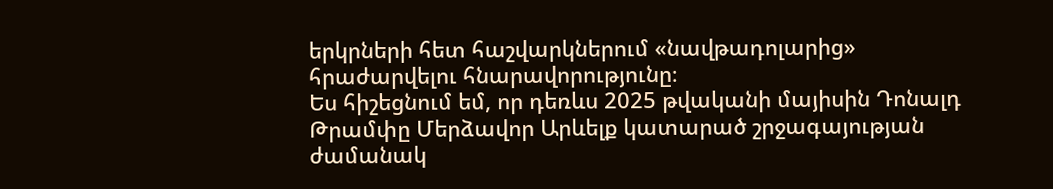երկրների հետ հաշվարկներում «նավթադոլարից» հրաժարվելու հնարավորությունը։
Ես հիշեցնում եմ, որ դեռևս 2025 թվականի մայիսին Դոնալդ Թրամփը Մերձավոր Արևելք կատարած շրջագայության ժամանակ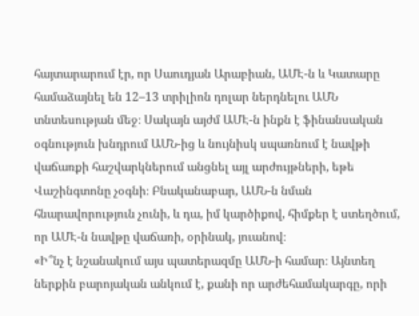հայտարարում էր, որ Սաուդյան Արաբիան, ԱՄԷ-ն և Կատարը համաձայնել են 12–13 տրիլիոն դոլար ներդնելու ԱՄՆ տնտեսության մեջ։ Սակայն այժմ ԱՄԷ-ն ինքն է ֆինանսական օգնություն խնդրում ԱՄՆ-ից և նույնիսկ սպառնում է նավթի վաճառքի հաշվարկներում անցնել այլ արժույթների, եթե Վաշինգտոնը չօգնի։ Բնականաբար, ԱՄՆ-ն նման հնարավորություն չունի, և դա, իմ կարծիքով, հիմքեր է ստեղծում, որ ԱՄԷ-ն նավթը վաճառի, օրինակ, յուանով։
«Ի՞նչ է նշանակում այս պատերազմը ԱՄՆ-ի համար։ Այնտեղ ներքին բարոյական անկում է, քանի որ արժեհամակարգը, որի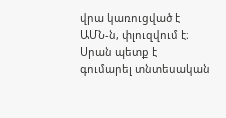վրա կառուցված է ԱՄՆ-ն, փլուզվում է։ Սրան պետք է գումարել տնտեսական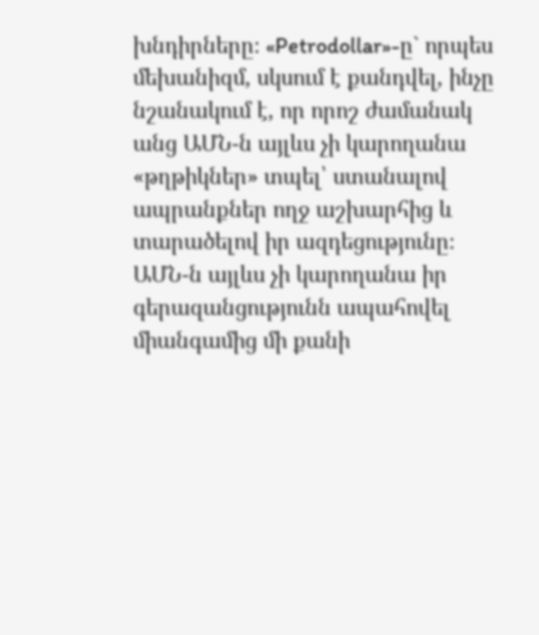խնդիրները։ «Petrodollar»-ը` որպես մեխանիզմ, սկսում է քանդվել, ինչը նշանակում է, որ որոշ ժամանակ անց ԱՄՆ-ն այլևս չի կարողանա «թղթիկներ» տպել՝ ստանալով ապրանքներ ողջ աշխարհից և տարածելով իր ազդեցությունը։ ԱՄՆ-ն այլևս չի կարողանա իր գերազանցությունն ապահովել միանգամից մի քանի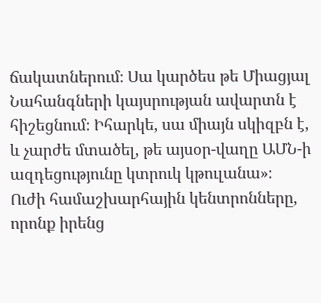ճակատներում։ Սա կարծես թե Միացյալ Նահանգների կայսրության ավարտն է հիշեցնում։ Իհարկե, սա միայն սկիզբն է, և չարժե մտածել, թե այսօր-վաղը ԱՄՆ-ի ազդեցությունը կտրուկ կթուլանա»։
Ուժի համաշխարհային կենտրոնները, որոնք իրենց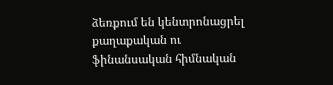ձեռքում են կենտրոնացրել քաղաքական ու ֆինանսական հիմնական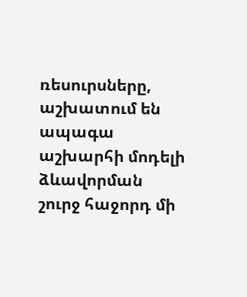ռեսուրսները, աշխատում են ապագա աշխարհի մոդելի ձևավորման շուրջ հաջորդ մի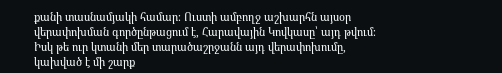քանի տասնամյակի համար։ Ուստի ամբողջ աշխարհն այսօր վերափոխման գործընթացում է, Հարավային Կովկասը՝ այդ թվում։ Իսկ թե ուր կտանի մեր տարածաշրջանն այդ վերափոխումը, կախված է մի շարք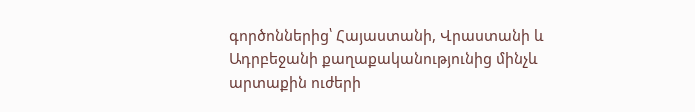գործոններից՝ Հայաստանի, Վրաստանի և Ադրբեջանի քաղաքականությունից մինչև արտաքին ուժերի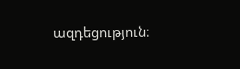ազդեցություն։